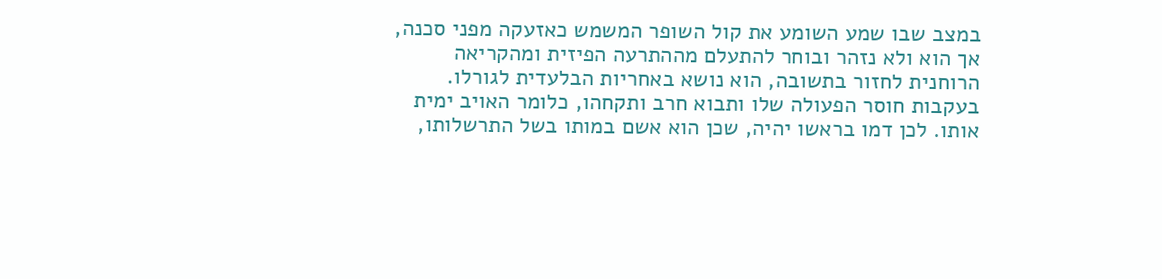במצב שבו שמע השומע את קול השופר המשמש כאזעקה מפני סכנה, אך הוא ולא נזהר ובוחר להתעלם מההתרעה הפיזית ומהקריאה הרוחנית לחזור בתשובה, הוא נושא באחריות הבלעדית לגורלו. בעקבות חוסר הפעולה שלו ותבוא חרב ותקחהו, כלומר האויב ימית אותו. לכן דמו בראשו יהיה, שכן הוא אשם במותו בשל התרשלותו,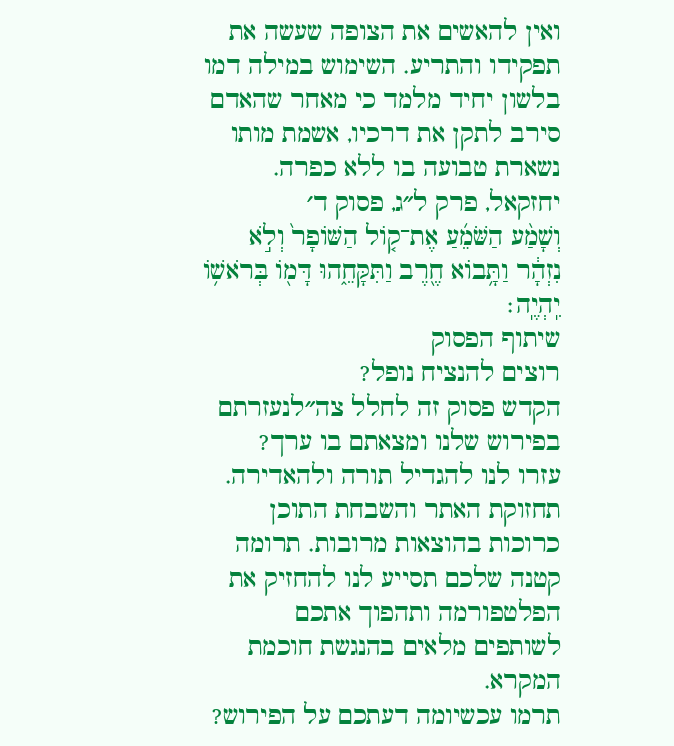ואין להאשים את הצופה שעשה את תפקידו והתריע. השימוש במילה דמו בלשון יחיד מלמד כי מאחר שהאדם סירב לתקן את דרכיו, אשמת מותו נשארת טבועה בו ללא כפרה.
יחזקאל, פרק ל״ג, פסוק ד׳
וְשָׁמַ֨ע הַשֹּׁמֵ֜עַ אֶת־ק֤וֹל הַשּׁוֹפָר֙ וְלֹ֣א נִזְהָ֔ר וַתָּ֥בוֹא חֶ֖רֶב וַתִּקָּחֵ֑הוּ דָּמ֖וֹ בְּרֹאשׁ֥וֹ יִֽהְיֶֽה׃
שיתוף הפסוק
רוצים להנציח נופל?
הקדש פסוק זה לחלל צה״לנעזרתם בפירוש שלנו ומצאתם בו ערך?
עזרו לנו להגדיל תורה ולהאדירה. תחזוקת האתר והשבחת התוכן כרוכות בהוצאות מרובות. תרומה קטנה שלכם תסייע לנו להחזיק את הפלטפורמה ותהפוך אתכם לשותפים מלאים בהנגשת חוכמת המקרא.
תרמו עכשיומה דעתכם על הפירוש?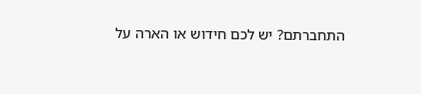התחברתם? יש לכם חידוש או הארה על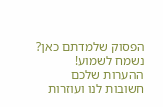הפסוק שלמדתם כאן? נשמח לשמוע!
ההערות שלכם חשובות לנו ועוזרות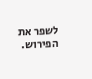לשפר את הפירוש.